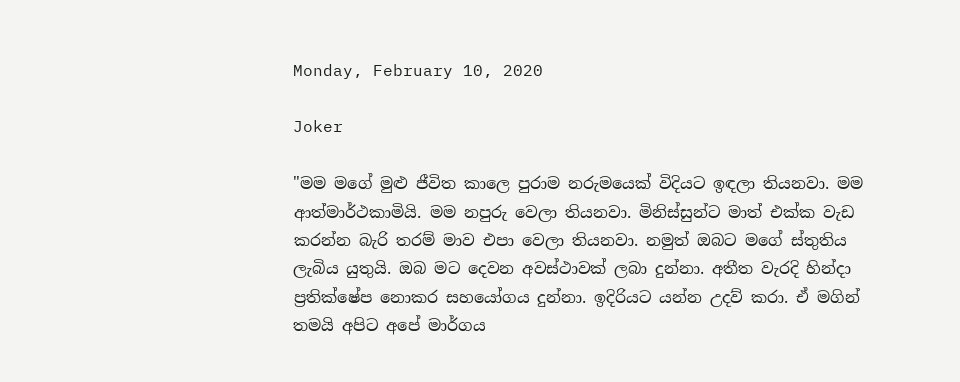Monday, February 10, 2020

Joker

"මම මගේ මුළු ජීවිත කාලෙ පුරාම නරුමයෙක් විදියට ඉඳලා තියනවා. මම ආත්මාර්ථකාමියි. මම නපුරු වෙලා තියනවා. මිනිස්සුන්ට මාත් එක්ක වැඩ කරන්න බැරි තරම් මාව එපා වෙලා තියනවා. නමුත් ඔබට මගේ ස්තුතිය ලැබිය යුතුයි. ඔබ මට දෙවන අවස්ථාවක් ලබා දුන්නා. අතීත වැරදි හින්දා ප්‍රතික්ෂේප නොකර සහයෝගය දුන්නා. ඉදිරියට යන්න උදව් කරා. ඒ මගින් තමයි අපිට අපේ මාර්ගය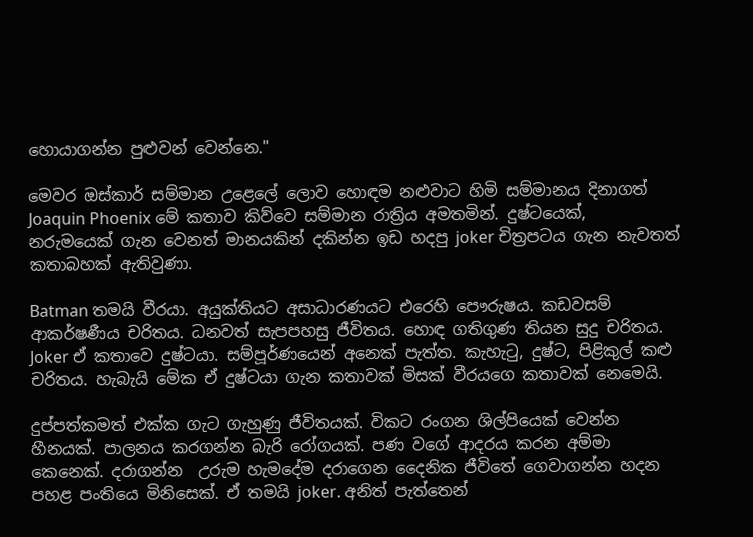හොයාගන්න පුළුවන් වෙන්නෙ."

මෙවර ඔස්කාර් සම්මාන උළෙලේ ලොව හොඳම නළුවාට හිමි සම්මානය දිනාගත් Joaquin Phoenix මේ කතාව කිව්වෙ සම්මාන රාත්‍රිය අමතමින්. දුෂ්ටයෙක්, නරුමයෙක් ගැන වෙනත් මානයකින් දකින්න ඉඩ හදපු joker චිත්‍රපටය ගැන නැවතත් කතාබහක් ඇතිවුණා.

Batman තමයි වීරයා. අයුක්තියට අසාධාරණයට එරෙහි පෞරුෂය. කඩවසම් ආකර්ෂණීය චරිතය. ධනවත් සැපපහසු ජීවිතය. හොඳ ගතිගුණ තියන සුදු චරිතය. Joker ඒ කතාවෙ දුෂ්ටයා. සම්පූර්ණයෙන් අනෙක් පැත්ත. කැහැටු, දුෂ්ට, පිළිකුල් කළු චරිතය. හැබැයි මේක ඒ දුෂ්ටයා ගැන කතාවක් මිසක් වීරයගෙ කතාවක් නෙමෙයි.

දුප්පත්කමත් එක්ක ගැට ගැහුණු ජීවිතයක්. විකට රංගන ශිල්පියෙක් වෙන්න හීනයක්. පාලනය කරගන්න බැරි රෝගයක්. පණ වගේ ආදරය කරන අම්මා කෙනෙක්. දරාගන්න  උරුම හැමදේම දරාගෙන දෛනික ජීවිතේ ගෙවාගන්න හදන පහළ පංතියෙ මිනිසෙක්. ඒ තමයි joker. අනිත් පැත්තෙන්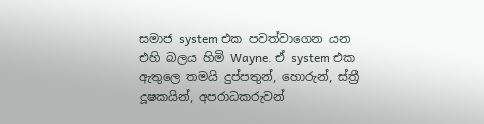සමාජ system එක පවත්වාගෙන යන එහි බලය හිමි Wayne. ඒ system එක ඇතුලෙ තමයි දුප්පතුන්, හොරුන්, ස්ත්‍රී දූෂකයින්, අපරාධකරුවන්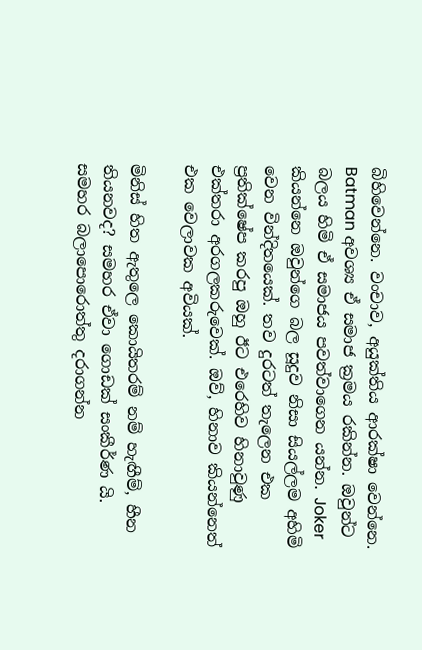බිහිවෙන්නෙ. වංචාව, අයුක්තිය ආරක්ෂා වෙන්නෙ. Batman අවශ්‍ය ඒ සමාජ ක්‍රමය රකින්න. ඔවුන්ට බලය හිමි ඒ සමාජය පවත්වාගෙන යන්න. Joker කියන්නෙ ඔවුන්ගෙ බල සූදුව නිසා සියල්ලම අහිමි වෙන වින්දිතයෙක්. තව දුරටත් තැලෙන එක ප්‍රතික්ෂේප කරපු ඔහු ඊට එරෙහිව හිනාවුණු එක්තරා අරගලකරුවෙක්. ඔව්, හිනාව කියන්නෙත් එක වෙලාවක අවියක්.

මිනිස් හිත ඇතුලෙ කොයිතරම් නම් හැඟීම්, හීන තියනවද? සමහර ඒවා ගොඩක් සංකීර්ණ යි. සමහර බලාපොරොත්තු දරාගන්න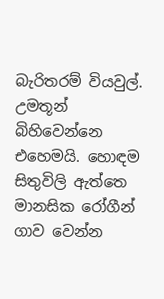බැරිතරම් වියවුල්. උමතූන් බිහිවෙන්නෙ එහෙමයි. හොඳම සිතුවිලි ඇත්තෙ මානසික රෝගීන් ගාව වෙන්න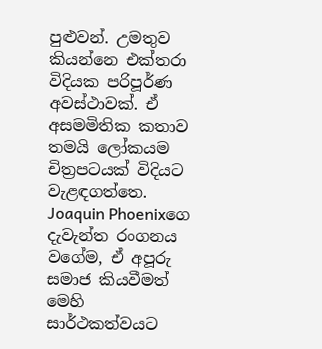පුළුවන්. උමතුව කියන්නෙ එක්තරා විදියක පරිපූර්ණ අවස්ථාවක්. ඒ අසමමිතික කතාව තමයි ලෝකයම චිත්‍රපටයක් විදියට වැළඳගත්තෙ. Joaquin Phoenixගෙ දැවැන්ත රංගනය වගේම, ඒ අපූරු සමාජ කියවීමත් මෙහි සාර්ථකත්වයට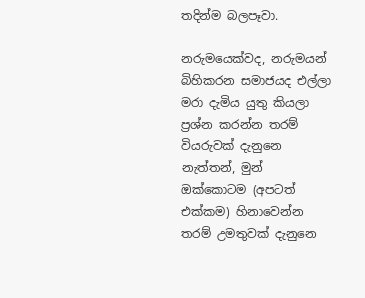තදින්ම බලපෑවා.

නරුමයෙක්වද, නරුමයන් බිහිකරන සමාජයද එල්ලා මරා දැමිය යුතු කියලා ප්‍රශ්න කරන්න තරම් වියරුවක් දැනුනෙ නැත්තන්, මුන් ඔක්කොටම (අපටත් එක්කම) හිනාවෙන්න තරම් උමතුවක් දැනුනෙ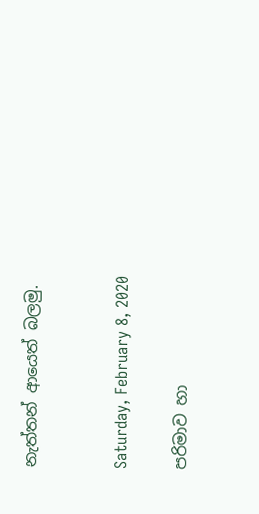නැත්තන් ආයෙත් බලමු.


Saturday, February 8, 2020

පරිමාව හා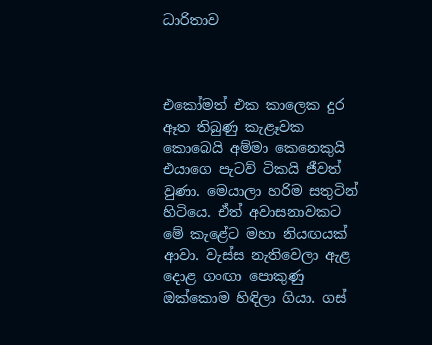ධාරිතාව



එකෝමත් එක කාලෙක දුර ඈත තිබුණු කැළෑවක කොබෙයි අම්මා කෙනෙකුයි එයාගෙ පැටව් ටිකයි ජීවත් වුණා. මෙයාලා හරිම සතුටින් හිටියෙ. ඒත් අවාසනාවකට මේ කැළේට මහා නියඟයක් ආවා. වැස්ස නැතිවෙලා ඇළ දොළ ගංඟා පොකුණු ඔක්කොම හිඳිලා ගියා. ගස්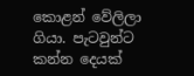කොළන් වේලිලා ගියා. පැටවුන්ට කන්න දෙයක්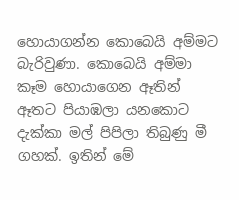හොයාගන්න කොබෙයි අම්මට බැරිවුණා. කොබෙයි අම්මා කෑම හොයාගෙන ඈතින් ඈතට පියාඹලා යනකොට දැක්කා මල් පිපිලා තිබුණු මී ගහක්. ඉතින් මේ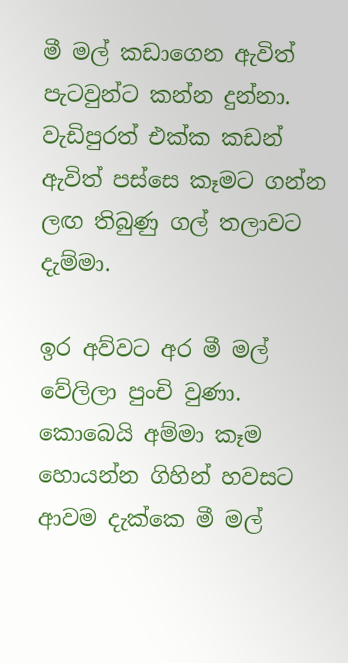මී මල් කඩාගෙන ඇවිත් පැටවුන්ට කන්න දුන්නා. වැඩිපුරත් එක්ක කඩන් ඇවිත් පස්සෙ කෑමට ගන්න ලඟ තිබුණු ගල් තලාවට දැම්මා.

ඉර අව්වට අර මී මල් වේලිලා පුංචි වුණා. කොබෙයි අම්මා කෑම හොයන්න ගිහින් හවසට ආවම දැක්කෙ මී මල්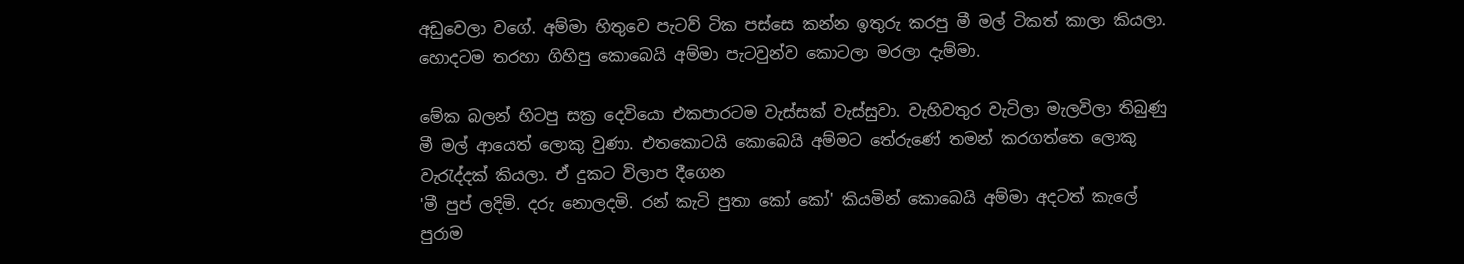අඩුවෙලා වගේ. අම්මා හිතුවෙ පැටව් ටික පස්සෙ කන්න ඉතුරු කරපු මී මල් ටිකත් කාලා කියලා. හොදටම තරහා ගිහිපු කොබෙයි අම්මා පැටවුන්ව කොටලා මරලා දැම්මා.

මේක බලන් හිටපු සක්‍ර දෙවියො එකපාරටම වැස්සක් වැස්සුවා. වැහිවතුර වැටිලා මැලවිලා තිබුණු මී මල් ආයෙත් ලොකු වුණා. එතකොටයි කොබෙයි අම්මට තේරුණේ තමන් කරගත්තෙ ලොකු වැරැද්දක් කියලා. ඒ දුකට විලාප දීගෙන
'මී පුප් ලදිමි. දරු නොලදමි. රන් කැටි පුතා කෝ කෝ' කියමින් කොබෙයි අම්මා අදටත් කැලේ පුරාම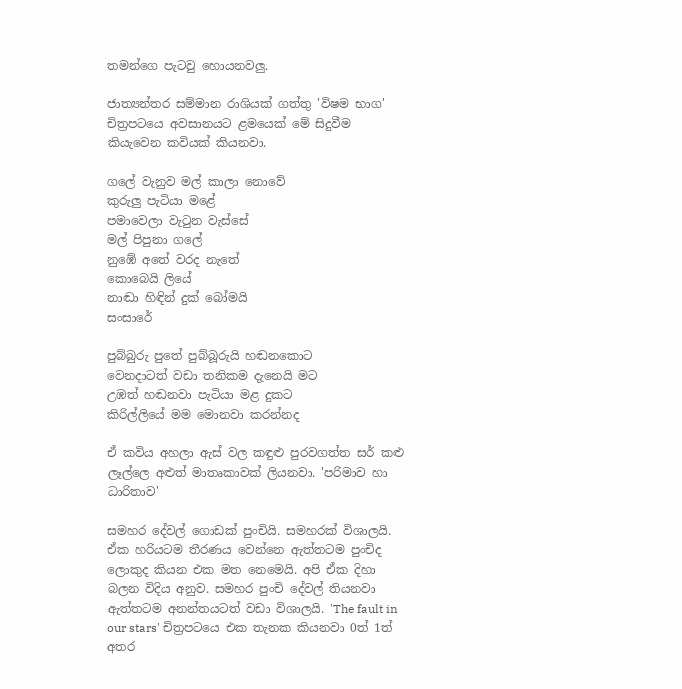තමන්ගෙ පැටවු හොයනවලු.

ජාත්‍යන්තර සම්මාන රාශියක් ගත්තු 'විෂම භාග' චිත්‍රපටයෙ අවසානයට ළමයෙක් මේ සිදුවීම කියැවෙන කවියක් කියනවා.

ගලේ වැනුව මල් කාලා නොවේ
කුරුලු පැටියා මළේ
පමාවෙලා වැටුන වැස්සේ
මල් පිපුනා ගලේ
නුඹේ අතේ වරද නැතේ
කොබෙයි ලියේ
නාඬා හිඳින් දුක් බෝමයි
සංසාරේ

පුබ්බුරු පුතේ පුබ්බූරුයි හඬනකොට
වෙනදාටත් වඩා තනිකම දැනෙයි මට
උඹත් හඬනවා පැටියා මළ දුකට
කිරිල්ලියේ මම මොනවා කරන්නද

ඒ කවිය අහලා ඇස් වල කඳුළු පුරවගත්ත සර් කළු ලෑල්ලෙ අළුත් මාතෘකාවක් ලියනවා. 'පරිමාව හා ධාරිතාව'

සමහර දේවල් ගොඩක් පුංචියි. සමහරක් විශාලයි. ඒක හරියටම තීරණය වෙන්නෙ ඇත්තටම පුංචිද ලොකුද කියන එක මත නෙමෙයි. අපි ඒක දිහා බලන විදිය අනුව. සමහර පුංචි දේවල් තියනවා ඇත්තටම අනන්තයටත් වඩා විශාලයි. 'The fault in our stars' චිත්‍රපටයෙ එක තැනක කියනවා 0ත් 1ත් අතර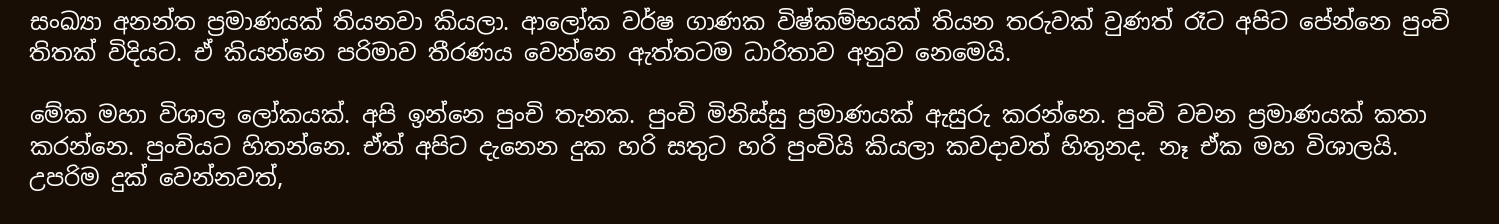සංඛ්‍යා අනන්ත ප්‍රමාණයක් තියනවා කියලා. ආලෝක වර්ෂ ගාණක විෂ්කම්භයක් තියන තරුවක් වුණත් ‍රෑට අපිට පේන්නෙ පුංචි තිතක් විදියට. ඒ කියන්නෙ පරිමාව තීරණය වෙන්නෙ ඇත්තටම ධාරිතාව අනුව නෙමෙයි.

මේක මහා විශාල ලෝකයක්. අපි ඉන්නෙ පුංචි තැනක. පුංචි මිනිස්සු ප්‍රමාණයක් ඇසුරු කරන්නෙ. පුංචි වචන ප්‍රමාණයක් කතා කරන්නෙ. පුංචියට හිතන්නෙ. ඒත් අපිට දැනෙන දුක හරි සතුට හරි පුංචියි කියලා කවදාවත් හිතුනද. නෑ ඒක මහ විශාලයි. උපරිම දුක් වෙන්නවත්,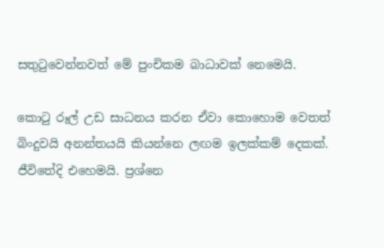සතුටුවෙන්නවත් මේ පුංචිකම බාධාවක් නෙමෙයි.

කොටු රූල් උඩ සාධනය කරන ඒවා කොහොම වෙතත් බිංදුවයි අනන්තයයි කියන්නෙ ලඟම ඉලක්කම් දෙකක්. ජීවිතේදි එහෙමයි. ප්‍රශ්නෙ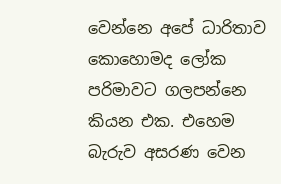වෙන්නෙ අපේ ධාරිතාව කොහොමද ලෝක පරිමාවට ගලපන්නෙ කියන එක. එහෙම බැරුව අසරණ වෙන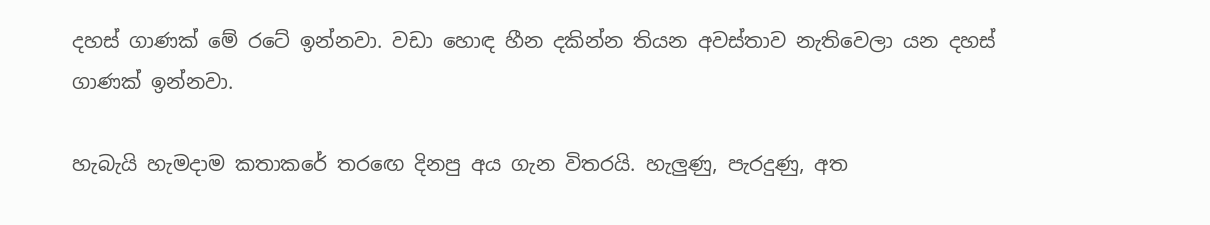දහස් ගාණක් මේ රටේ ඉන්නවා. වඩා හොඳ හීන දකින්න තියන අවස්තාව නැතිවෙලා යන දහස් ගාණක් ඉන්නවා.

හැබැයි හැමදාම කතාකරේ තරඟෙ දිනපු අය ගැන විතරයි. හැලුණු, පැරදුණු, අත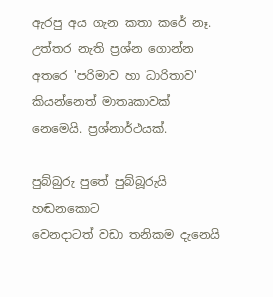ඇරපු අය ගැන කතා කරේ නෑ. උත්තර නැති ප්‍රශ්න ගොන්න අතරෙ 'පරිමාව හා ධාරිතාව' කියන්නෙත් මාතෘකාවක් නෙමෙයි. ප්‍රශ්නාර්ථයක්.

පුබ්බුරු පුතේ පුබ්බූරුයි හඬනකොට
වෙනදාටත් වඩා තනිකම දැනෙයි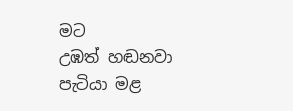මට
උඹත් හඬනවා පැටියා මළ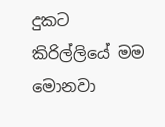දුකට
කිරිල්ලියේ මම මොනවා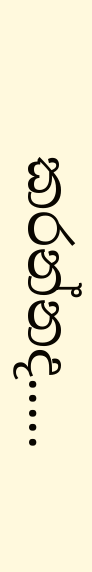කරන්නද.....